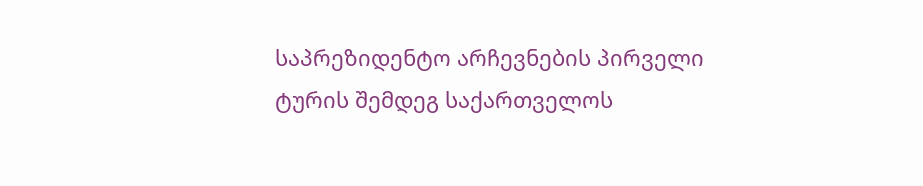საპრეზიდენტო არჩევნების პირველი ტურის შემდეგ საქართველოს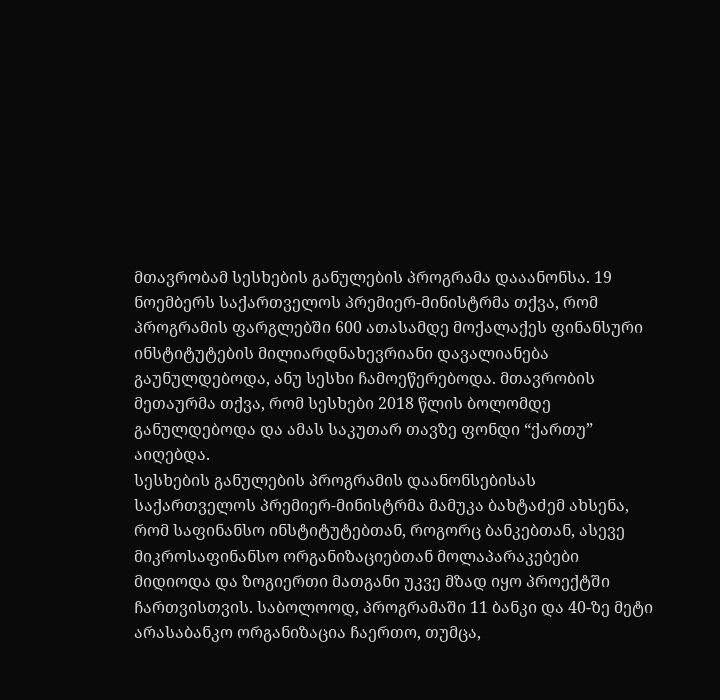მთავრობამ სესხების განულების პროგრამა დააანონსა. 19 ნოემბერს საქართველოს პრემიერ-მინისტრმა თქვა, რომ პროგრამის ფარგლებში 600 ათასამდე მოქალაქეს ფინანსური ინსტიტუტების მილიარდნახევრიანი დავალიანება გაუნულდებოდა, ანუ სესხი ჩამოეწერებოდა. მთავრობის მეთაურმა თქვა, რომ სესხები 2018 წლის ბოლომდე განულდებოდა და ამას საკუთარ თავზე ფონდი “ქართუ” აიღებდა.
სესხების განულების პროგრამის დაანონსებისას საქართველოს პრემიერ-მინისტრმა მამუკა ბახტაძემ ახსენა, რომ საფინანსო ინსტიტუტებთან, როგორც ბანკებთან, ასევე მიკროსაფინანსო ორგანიზაციებთან მოლაპარაკებები მიდიოდა და ზოგიერთი მათგანი უკვე მზად იყო პროექტში ჩართვისთვის. საბოლოოდ, პროგრამაში 11 ბანკი და 40-ზე მეტი არასაბანკო ორგანიზაცია ჩაერთო, თუმცა,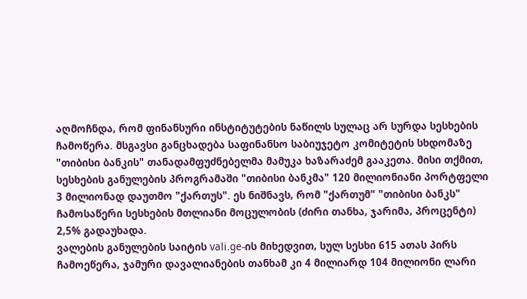აღმოჩნდა, რომ ფინანსური ინსტიტუტების ნაწილს სულაც არ სურდა სესხების ჩამოწერა. მსგავსი განცხადება საფინანსო საბიუჯეტო კომიტეტის სხდომაზე "თიბისი ბანკის" თანადამფუძნებელმა მამუკა ხაზარაძემ გააკეთა. მისი თქმით, სესხების განულების პროგრამაში "თიბისი ბანკმა" 120 მილიონიანი პორტფელი 3 მილიონად დაუთმო "ქართუს". ეს ნიშნავს, რომ "ქართუმ" "თიბისი ბანკს" ჩამოსაწერი სესხების მთლიანი მოცულობის (ძირი თანხა, ჯარიმა, პროცენტი) 2,5% გადაუხადა.
ვალების განულების საიტის vali.ge-ის მიხედვით, სულ სესხი 615 ათას პირს ჩამოეწერა, ჯამური დავალიანების თანხამ კი 4 მილიარდ 104 მილიონი ლარი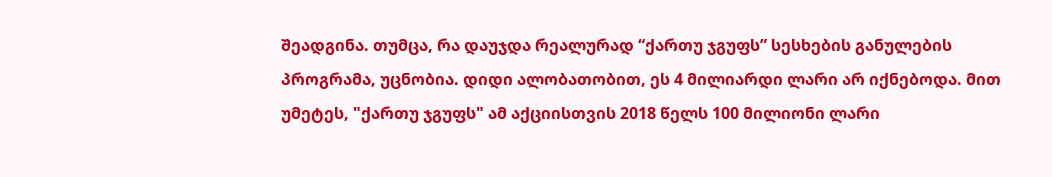შეადგინა. თუმცა, რა დაუჯდა რეალურად “ქართუ ჯგუფს” სესხების განულების პროგრამა, უცნობია. დიდი ალობათობით, ეს 4 მილიარდი ლარი არ იქნებოდა. მით უმეტეს, "ქართუ ჯგუფს" ამ აქციისთვის 2018 წელს 100 მილიონი ლარი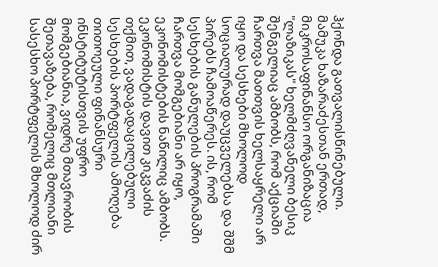ჰქონდა გათვალისწინებული.
მამუკა ხაზარაძესთან ერთად, მიკროსაფინანსო ორგანიზაცია "ლაზიკას" ხელმძღვანელი ბესიკ შენგელიაც ამბობს, რომ აქციაში ჩართვა მათთვის ხელსაყრელი არ იყო და სესხები მხოლოდ სოციალურად დაუცველებსა და შშმ პირებს ჩამოაწერეს. ის, რომ სესხების განულების პროგრამაში ჩართვა მომგებიანი არ იყო, ეკონომისტების ნაწილიც ამბობს.
ეკონომისტის დავით კიკვაძის თქმით, ვადაგადაცილებული სესხების პორტფელის ამოღება თითოეული ფინანსური ინსტიტუტისთვის უფრო მომგებიანია, ვიდრე მთავრობის შეთავაზება, რომელიც მთლიანი სასესხო პორტფელის მხოლოდ ძირ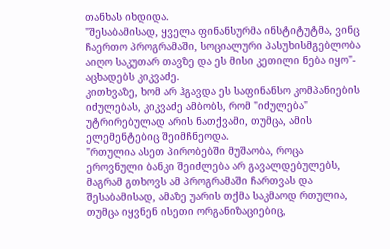თანხას იხდიდა.
"შესაბამისად, ყველა ფინანსურმა ინსტიტუტმა, ვინც ჩაერთო პროგრამაში, სოციალური პასუხისმგებლობა აიღო საკუთარ თავზე და ეს მისი კეთილი ნება იყო"- აცხადებს კიკვაძე.
კითხვაზე, ხომ არ ჰგავდა ეს საფინანსო კომპანიების იძულებას, კიკვაძე ამბობს, რომ "იძულება" უტრირებულად არის ნათქვამი, თუმცა, ამის ელემენტებიც შეიმჩნეოდა.
"რთულია ასეთ პირობებში მუშაობა, როცა ეროვნული ბანკი შეიძლება არ გავალდებულებს, მაგრამ გთხოვს ამ პროგრამაში ჩართვას და შესაბამისად, ამაზე უარის თქმა საკმაოდ რთულია, თუმცა იყვნენ ისეთი ორგანიზაციებიც,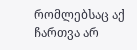რომლებსაც აქ ჩართვა არ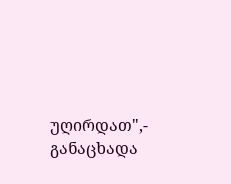უღირდათ",- განაცხადა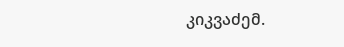კიკვაძემ.